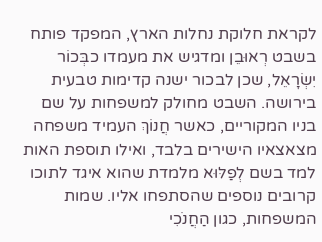לקראת חלוקת נחלות הארץ, המפקד פותח בשבט רְאוּבֵן ומדגיש את מעמדו כבְּכוֹר יִשְׂרָאֵל, שכן לבכור ישנה קדימות טבעית בירושה. השבט מחולק למשפחות על שם בניו המקוריים, כאשר חֲנוֹךְ העמיד משפחה מצאצאיו הישירים בלבד, ואילו תוספת האות למד בשם לְפַלּוּא מלמדת שהוא איגד לתוכו קרובים נוספים שהסתפחו אליו. שמות המשפחות, כגון הַחֲנֹכִי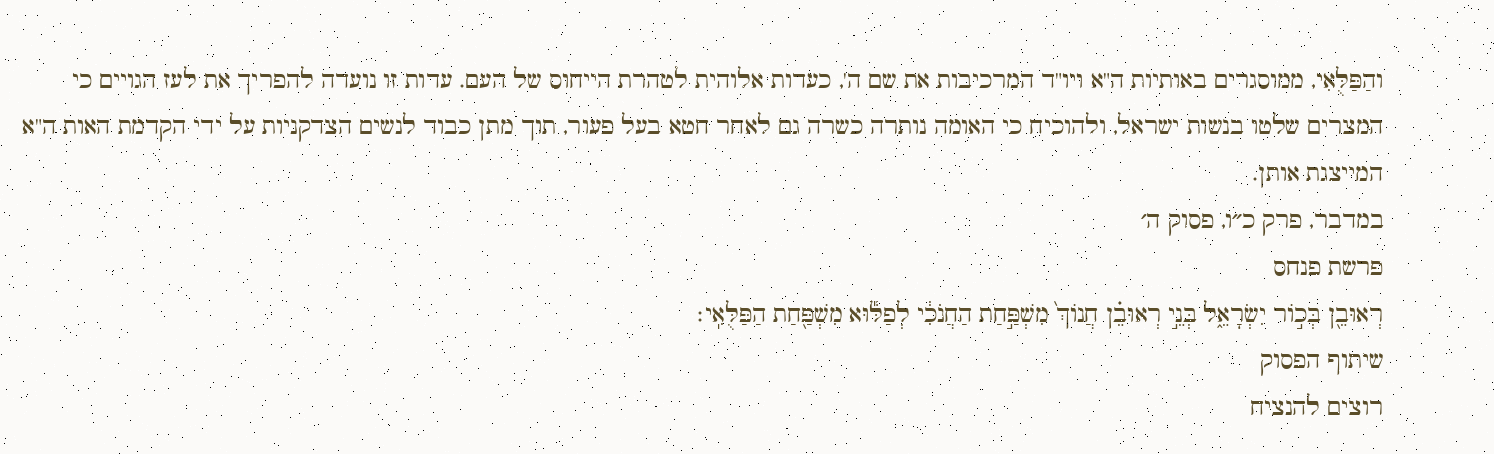והַפַּלֻּאִי, ממוסגרים באותיות ה"א ויו"ד המרכיבות את שם ה', כעדות אלוהית לטהרת הייחוס של העם. עדות זו נועדה להפריך את לעז הגויים כי המצרים שלטו בנשות ישראל, ולהוכיח כי האומה נותרה כשרה גם לאחר חטא בעל פעור, תוך מתן כבוד לנשים הצדקניות על ידי הקדמת האות ה"א המייצגת אותן.
במדבר, פרק כ״ו, פסוק ה׳
פרשת פנחס
רְאוּבֵ֖ן בְּכ֣וֹר יִשְׂרָאֵ֑ל בְּנֵ֣י רְאוּבֵ֗ן חֲנוֹךְ֙ מִשְׁפַּ֣חַת הַחֲנֹכִ֔י לְפַלּ֕וּא מִשְׁפַּ֖חַת הַפַּלֻּאִֽי׃
שיתוף הפסוק
רוצים להנציח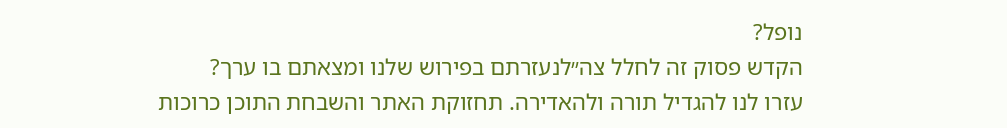נופל?
הקדש פסוק זה לחלל צה״לנעזרתם בפירוש שלנו ומצאתם בו ערך?
עזרו לנו להגדיל תורה ולהאדירה. תחזוקת האתר והשבחת התוכן כרוכות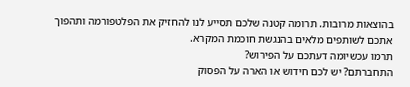בהוצאות מרובות. תרומה קטנה שלכם תסייע לנו להחזיק את הפלטפורמה ותהפוך אתכם לשותפים מלאים בהנגשת חוכמת המקרא.
תרמו עכשיומה דעתכם על הפירוש?
התחברתם? יש לכם חידוש או הארה על הפסוק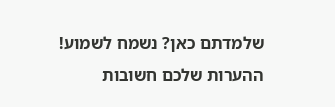שלמדתם כאן? נשמח לשמוע!
ההערות שלכם חשובות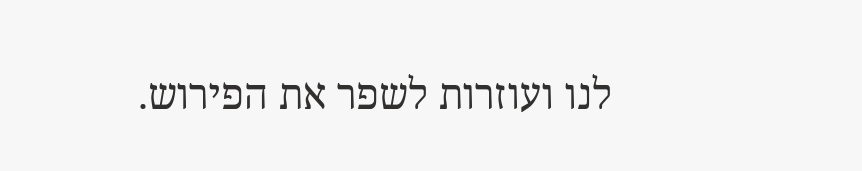לנו ועוזרות לשפר את הפירוש.